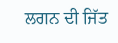ਲਗਨ ਦੀ ਜਿੱਤ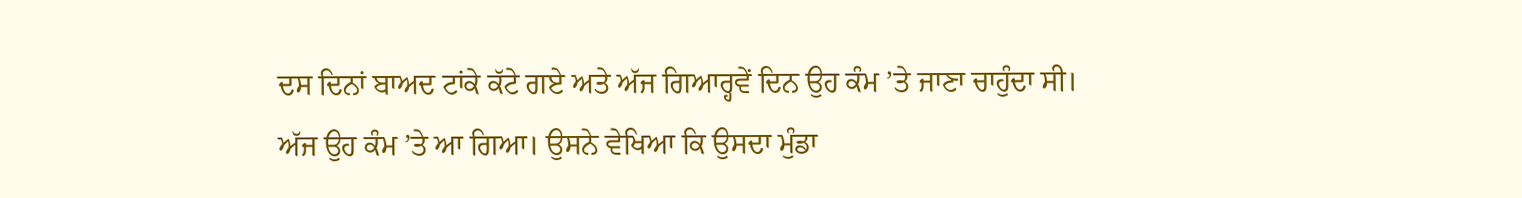ਦਸ ਦਿਨਾਂ ਬਾਅਦ ਟਾਂਕੇ ਕੱਟੇ ਗਏ ਅਤੇ ਅੱਜ ਗਿਆਰ੍ਹਵੇਂ ਦਿਨ ਉਹ ਕੰਮ ’ਤੇ ਜਾਣਾ ਚਾਹੁੰਦਾ ਸੀ। ਅੱਜ ਉਹ ਕੰਮ ’ਤੇ ਆ ਗਿਆ। ਉਸਨੇ ਵੇਖਿਆ ਕਿ ਉਸਦਾ ਮੁੰਡਾ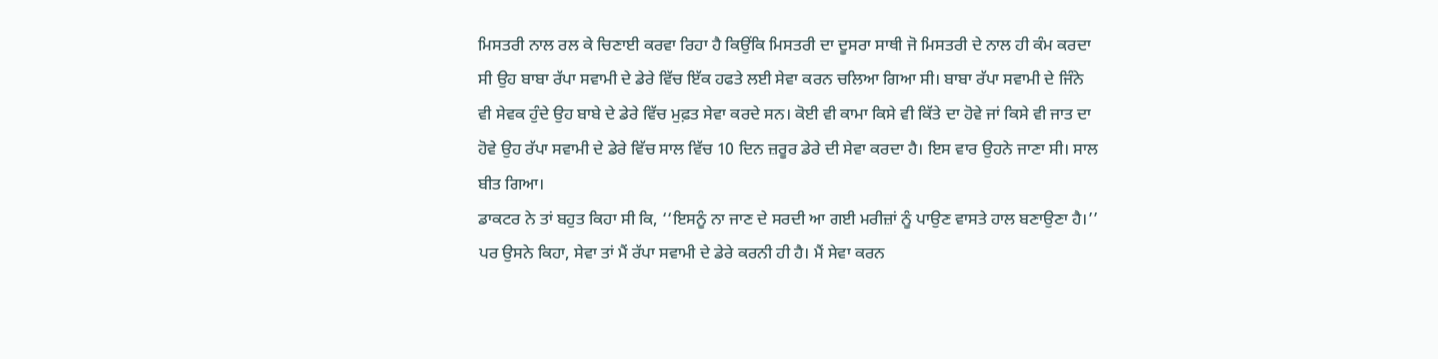ਮਿਸਤਰੀ ਨਾਲ ਰਲ ਕੇ ਚਿਣਾਈ ਕਰਵਾ ਰਿਹਾ ਹੈ ਕਿਉਂਕਿ ਮਿਸਤਰੀ ਦਾ ਦੂਸਰਾ ਸਾਥੀ ਜੋ ਮਿਸਤਰੀ ਦੇ ਨਾਲ ਹੀ ਕੰਮ ਕਰਦਾ ਸੀ ਉਹ ਬਾਬਾ ਰੱਪਾ ਸਵਾਮੀ ਦੇ ਡੇਰੇ ਵਿੱਚ ਇੱਕ ਹਫਤੇ ਲਈ ਸੇਵਾ ਕਰਨ ਚਲਿਆ ਗਿਆ ਸੀ। ਬਾਬਾ ਰੱਪਾ ਸਵਾਮੀ ਦੇ ਜਿੰਨੇ ਵੀ ਸੇਵਕ ਹੁੰਦੇ ਉਹ ਬਾਬੇ ਦੇ ਡੇਰੇ ਵਿੱਚ ਮੁਫ਼ਤ ਸੇਵਾ ਕਰਦੇ ਸਨ। ਕੋਈ ਵੀ ਕਾਮਾ ਕਿਸੇ ਵੀ ਕਿੱਤੇ ਦਾ ਹੋਵੇ ਜਾਂ ਕਿਸੇ ਵੀ ਜਾਤ ਦਾ ਹੋਵੇ ਉਹ ਰੱਪਾ ਸਵਾਮੀ ਦੇ ਡੇਰੇ ਵਿੱਚ ਸਾਲ ਵਿੱਚ 10 ਦਿਨ ਜ਼ਰੂਰ ਡੇਰੇ ਦੀ ਸੇਵਾ ਕਰਦਾ ਹੈ। ਇਸ ਵਾਰ ਉਹਨੇ ਜਾਣਾ ਸੀ। ਸਾਲ ਬੀਤ ਗਿਆ।
ਡਾਕਟਰ ਨੇ ਤਾਂ ਬਹੁਤ ਕਿਹਾ ਸੀ ਕਿ, ‘‘ਇਸਨੂੰ ਨਾ ਜਾਣ ਦੇ ਸਰਦੀ ਆ ਗਈ ਮਰੀਜ਼ਾਂ ਨੂੰ ਪਾਉਣ ਵਾਸਤੇ ਹਾਲ ਬਣਾਉਣਾ ਹੈ।’’ ਪਰ ਉਸਨੇ ਕਿਹਾ, ਸੇਵਾ ਤਾਂ ਮੈਂ ਰੱਪਾ ਸਵਾਮੀ ਦੇ ਡੇਰੇ ਕਰਨੀ ਹੀ ਹੈ। ਮੈਂ ਸੇਵਾ ਕਰਨ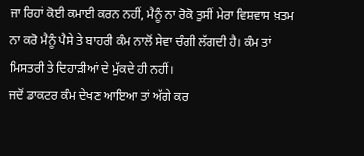ਜਾ ਰਿਹਾਂ ਕੋਈ ਕਮਾਈ ਕਰਨ ਨਹੀਂ, ਮੈਨੂੰ ਨਾ ਰੋਕੋ ਤੁਸੀਂ ਮੇਰਾ ਵਿਸ਼ਵਾਸ ਖ਼ਤਮ ਨਾ ਕਰੋ ਮੈਨੂੰ ਪੈਸੇ ਤੇ ਬਾਹਰੀ ਕੰਮ ਨਾਲੋਂ ਸੇਵਾ ਚੰਗੀ ਲੱਗਦੀ ਹੈ। ਕੰਮ ਤਾਂ ਮਿਸਤਰੀ ਤੇ ਦਿਹਾੜੀਆਂ ਦੇ ਮੁੱਕਦੇ ਹੀ ਨਹੀਂ।
ਜਦੋਂ ਡਾਕਟਰ ਕੰਮ ਦੇਖਣ ਆਇਆ ਤਾਂ ਅੱਗੇ ਕਰ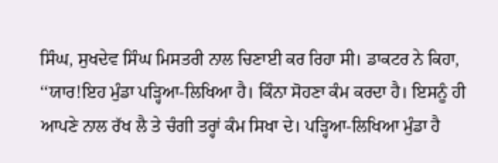ਸਿੰਘ, ਸੁਖਦੇਵ ਸਿੰਘ ਮਿਸਤਰੀ ਨਾਲ ਚਿਣਾਈ ਕਰ ਰਿਹਾ ਸੀ। ਡਾਕਟਰ ਨੇ ਕਿਹਾ, ‘‘ਯਾਰ!ਇਹ ਮੁੰਡਾ ਪੜ੍ਹਿਆ-ਲਿਖਿਆ ਹੈ। ਕਿੰਨਾ ਸੋਹਣਾ ਕੰਮ ਕਰਦਾ ਹੈ। ਇਸਨੂੰ ਹੀ ਆਪਣੇ ਨਾਲ ਰੱਖ ਲੈ ਤੇ ਚੰਗੀ ਤਰ੍ਹਾਂ ਕੰਮ ਸਿਖਾ ਦੇ। ਪੜ੍ਹਿਆ-ਲਿਖਿਆ ਮੁੰਡਾ ਹੈ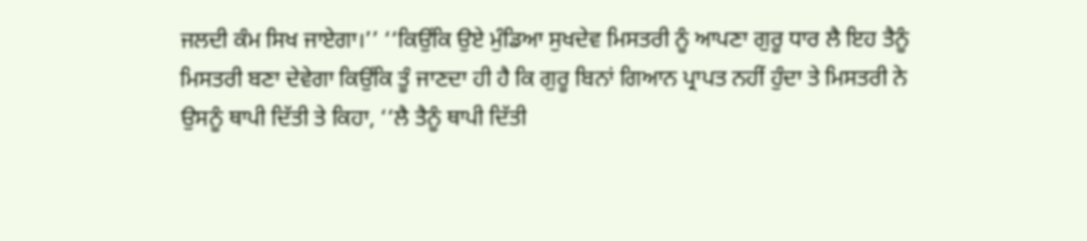ਜਲਦੀ ਕੰਮ ਸਿਖ ਜਾਏਗਾ।’’ ‘‘ਕਿਉਂਕਿ ਉਏ ਮੁੰਡਿਆ ਸੁਖਦੇਵ ਮਿਸਤਰੀ ਨੂੰ ਆਪਣਾ ਗੁਰੂ ਧਾਰ ਲੈ ਇਹ ਤੈਨੂੰ ਮਿਸਤਰੀ ਬਣਾ ਦੇਵੇਗਾ ਕਿਉਂਕਿ ਤੂੰ ਜਾਣਦਾ ਹੀ ਹੈ ਕਿ ਗੁਰੂ ਬਿਨਾਂ ਗਿਆਨ ਪ੍ਰਾਪਤ ਨਹੀਂ ਹੁੰਦਾ ਤੇ ਮਿਸਤਰੀ ਨੇ ਉਸਨੂੰ ਥਾਪੀ ਦਿੱਤੀ ਤੇ ਕਿਹਾ, ‘‘ਲੈ ਤੈਨੂੰ ਥਾਪੀ ਦਿੱਤੀ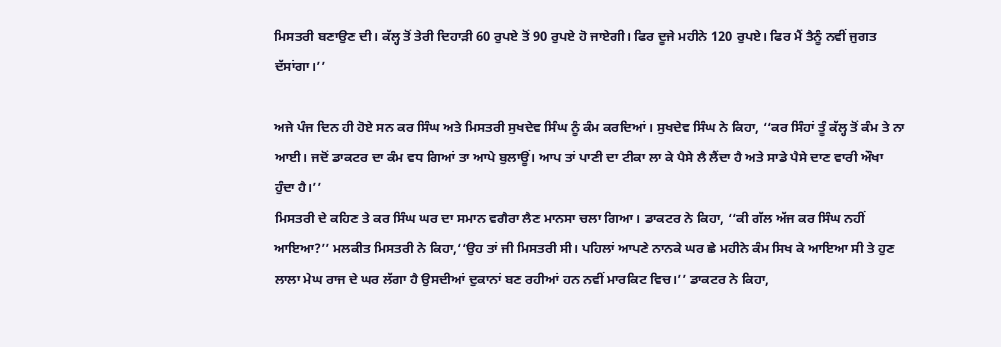ਮਿਸਤਰੀ ਬਣਾਉਣ ਦੀ। ਕੱਲ੍ਹ ਤੋਂ ਤੇਰੀ ਦਿਹਾੜੀ 60 ਰੁਪਏ ਤੋਂ 90 ਰੁਪਏ ਹੋ ਜਾਏਗੀ। ਫਿਰ ਦੂਜੇ ਮਹੀਨੇ 120 ਰੁਪਏ। ਫਿਰ ਮੈਂ ਤੈਨੂੰ ਨਵੀਂ ਜੁਗਤ ਦੱਸਾਂਗਾ।’’

ਅਜੇ ਪੰਜ ਦਿਨ ਹੀ ਹੋਏ ਸਨ ਕਰ ਸਿੰਘ ਅਤੇ ਮਿਸਤਰੀ ਸੁਖਦੇਵ ਸਿੰਘ ਨੂੰ ਕੰਮ ਕਰਦਿਆਂ। ਸੁਖਦੇਵ ਸਿੰਘ ਨੇ ਕਿਹਾ, ‘‘ਕਰ ਸਿੰਹਾਂ ਤੂੰ ਕੱਲ੍ਹ ਤੋਂ ਕੰਮ ਤੇ ਨਾ ਆਈ। ਜਦੋਂ ਡਾਕਟਰ ਦਾ ਕੰਮ ਵਧ ਗਿਆਂ ਤਾ ਆਪੇ ਬੁਲਾਊਂ। ਆਪ ਤਾਂ ਪਾਣੀ ਦਾ ਟੀਕਾ ਲਾ ਕੇ ਪੈਸੇ ਲੈ ਲੈਂਦਾ ਹੈ ਅਤੇ ਸਾਡੇ ਪੈਸੇ ਦਾਣ ਵਾਰੀ ਔਖਾ ਹੁੰਦਾ ਹੈ।’’
ਮਿਸਤਰੀ ਦੇ ਕਹਿਣ ਤੇ ਕਰ ਸਿੰਘ ਘਰ ਦਾ ਸਮਾਨ ਵਗੈਰਾ ਲੈਣ ਮਾਨਸਾ ਚਲਾ ਗਿਆ। ਡਾਕਟਰ ਨੇ ਕਿਹਾ, ‘‘ਕੀ ਗੱਲ ਅੱਜ ਕਰ ਸਿੰਘ ਨਹੀਂ ਆਇਆ?’’ ਮਲਕੀਤ ਮਿਸਤਰੀ ਨੇ ਕਿਹਾ,‘‘ਉਹ ਤਾਂ ਜੀ ਮਿਸਤਰੀ ਸੀ। ਪਹਿਲਾਂ ਆਪਣੇ ਨਾਨਕੇ ਘਰ ਛੇ ਮਹੀਨੇ ਕੰਮ ਸਿਖ ਕੇ ਆਇਆ ਸੀ ਤੇ ਹੁਣ ਲਾਲਾ ਮੇਘ ਰਾਜ ਦੇ ਘਰ ਲੱਗਾ ਹੈ ਉਸਦੀਆਂ ਦੁਕਾਨਾਂ ਬਣ ਰਹੀਆਂ ਹਨ ਨਵੀਂ ਮਾਰਕਿਟ ਵਿਚ।’’ ਡਾਕਟਰ ਨੇ ਕਿਹਾ,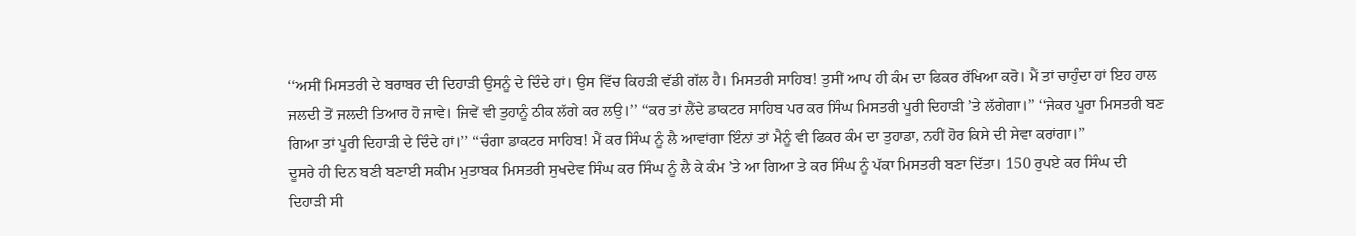‘‘ਅਸੀਂ ਮਿਸਤਰੀ ਦੇ ਬਰਾਬਰ ਦੀ ਦਿਹਾੜੀ ਉਸਨੂੰ ਦੇ ਦਿੰਦੇ ਹਾਂ। ਉਸ ਵਿੱਚ ਕਿਹੜੀ ਵੱਡੀ ਗੱਲ ਹੈ। ਮਿਸਤਰੀ ਸਾਹਿਬ! ਤੁਸੀਂ ਆਪ ਹੀ ਕੰਮ ਦਾ ਫਿਕਰ ਰੱਖਿਆ ਕਰੋ। ਮੈਂ ਤਾਂ ਚਾਹੁੰਦਾ ਹਾਂ ਇਹ ਹਾਲ ਜਲਦੀ ਤੋਂ ਜਲਦੀ ਤਿਆਰ ਹੋ ਜਾਵੇ। ਜਿਵੇਂ ਵੀ ਤੁਹਾਨੂੰ ਠੀਕ ਲੱਗੇ ਕਰ ਲਉ।’’ ‘‘ਕਰ ਤਾਂ ਲੈਂਦੇ ਡਾਕਟਰ ਸਾਹਿਬ ਪਰ ਕਰ ਸਿੰਘ ਮਿਸਤਰੀ ਪੂਰੀ ਦਿਹਾੜੀ ’ਤੇ ਲੱਗੇਗਾ।’’ ‘‘ਜੇਕਰ ਪੂਰਾ ਮਿਸਤਰੀ ਬਣ ਗਿਆ ਤਾਂ ਪੂਰੀ ਦਿਹਾੜੀ ਦੇ ਦਿੰਦੇ ਹਾਂ।’’ ‘‘ਚੰਗਾ ਡਾਕਟਰ ਸਾਹਿਬ! ਮੈਂ ਕਰ ਸਿੰਘ ਨੂੰ ਲੈ ਆਵਾਂਗਾ ਇੰਨਾਂ ਤਾਂ ਮੈਨੂੰ ਵੀ ਫਿਕਰ ਕੰਮ ਦਾ ਤੁਹਾਡਾ, ਨਹੀਂ ਹੋਰ ਕਿਸੇ ਦੀ ਸੇਵਾ ਕਰਾਂਗਾ।’’
ਦੂਸਰੇ ਹੀ ਦਿਨ ਬਣੀ ਬਣਾਈ ਸਕੀਮ ਮੁਤਾਬਕ ਮਿਸਤਰੀ ਸੁਖਦੇਵ ਸਿੰਘ ਕਰ ਸਿੰਘ ਨੂੰ ਲੈ ਕੇ ਕੰਮ ’ਤੇ ਆ ਗਿਆ ਤੇ ਕਰ ਸਿੰਘ ਨੂੰ ਪੱਕਾ ਮਿਸਤਰੀ ਬਣਾ ਦਿੱਤਾ। 150 ਰੁਪਏ ਕਰ ਸਿੰਘ ਦੀ ਦਿਹਾੜੀ ਸੀ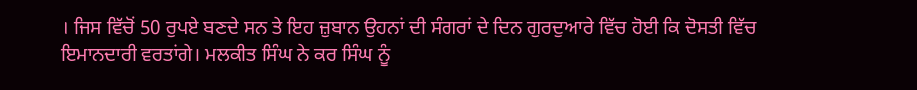। ਜਿਸ ਵਿੱਚੋਂ 50 ਰੁਪਏ ਬਣਦੇ ਸਨ ਤੇ ਇਹ ਜ਼ੁਬਾਨ ਉਹਨਾਂ ਦੀ ਸੰਗਰਾਂ ਦੇ ਦਿਨ ਗੁਰਦੁਆਰੇ ਵਿੱਚ ਹੋਈ ਕਿ ਦੋਸਤੀ ਵਿੱਚ ਇਮਾਨਦਾਰੀ ਵਰਤਾਂਗੇ। ਮਲਕੀਤ ਸਿੰਘ ਨੇ ਕਰ ਸਿੰਘ ਨੂੰ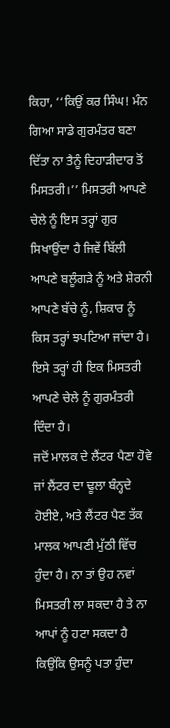ਕਿਹਾ, ‘‘ਕਿਉਂ ਕਰ ਸਿੰਘ! ਮੰਨ ਗਿਆ ਸਾਡੇ ਗੁਰਮੰਤਰ ਬਣਾ ਦਿੱਤਾ ਨਾ ਤੈਨੂੰ ਦਿਹਾੜੀਦਾਰ ਤੋਂ ਮਿਸਤਰੀ।’’ ਮਿਸਤਰੀ ਆਪਣੇ ਚੇਲੇ ਨੂੰ ਇਸ ਤਰ੍ਹਾਂ ਗੁਰ ਸਿਖਾਉਂਦਾ ਹੈ ਜਿਵੇਂ ਬਿੱਲੀ ਆਪਣੇ ਬਲੂੰਗੜੇ ਨੂੰ ਅਤੇ ਸ਼ੇਰਨੀ ਆਪਣੇ ਬੱਚੇ ਨੂੰ, ਸ਼ਿਕਾਰ ਨੂੰ ਕਿਸ ਤਰ੍ਹਾਂ ਝਪਟਿਆ ਜਾਂਦਾ ਹੈ। ਇਸੇ ਤਰ੍ਹਾਂ ਹੀ ਇਕ ਮਿਸਤਰੀ ਆਪਣੇ ਚੇਲੇ ਨੂੰ ਗੁਰਮੰਤਰੀ ਦਿੰਦਾ ਹੈ।
ਜਦੋਂ ਮਾਲਕ ਦੇ ਲੈਂਟਰ ਪੈਣਾ ਹੋਵੇ ਜਾਂ ਲੈਂਟਰ ਦਾ ਢੂਲਾ ਬੰਨ੍ਹਦੇ ਹੋਈਏ, ਅਤੇ ਲੈਂਟਰ ਪੈਣ ਤੱਕ ਮਾਲਕ ਆਪਣੀ ਮੁੱਠੀ ਵਿੱਚ ਹੁੰਦਾ ਹੈ। ਨਾ ਤਾਂ ਉਹ ਨਵਾਂ ਮਿਸਤਰੀ ਲਾ ਸਕਦਾ ਹੈ ਤੇ ਨਾ ਆਪਾਂ ਨੂੰ ਹਟਾ ਸਕਦਾ ਹੈ ਕਿਉਂਕਿ ਉਸਨੂੰ ਪਤਾ ਹੁੰਦਾ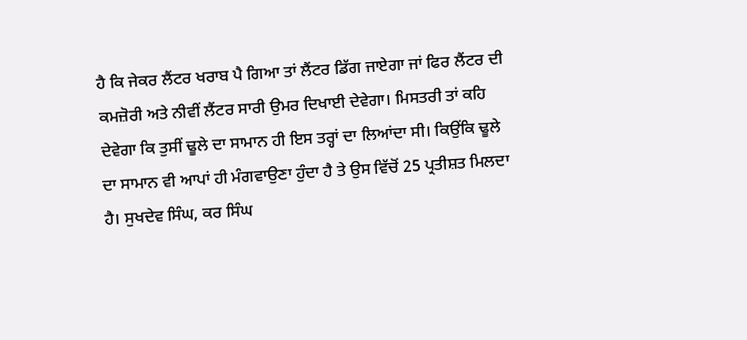ਹੈ ਕਿ ਜੇਕਰ ਲੈਂਟਰ ਖਰਾਬ ਪੈ ਗਿਆ ਤਾਂ ਲੈਂਟਰ ਡਿੱਗ ਜਾਏਗਾ ਜਾਂ ਫਿਰ ਲੈਂਟਰ ਦੀ ਕਮਜ਼ੋਰੀ ਅਤੇ ਨੀਵੀਂ ਲੈਂਟਰ ਸਾਰੀ ਉਮਰ ਦਿਖਾਈ ਦੇਵੇਗਾ। ਮਿਸਤਰੀ ਤਾਂ ਕਹਿ ਦੇਵੇਗਾ ਕਿ ਤੁਸੀਂ ਢੂਲੇ ਦਾ ਸਾਮਾਨ ਹੀ ਇਸ ਤਰ੍ਹਾਂ ਦਾ ਲਿਆਂਦਾ ਸੀ। ਕਿਉਂਕਿ ਢੂਲੇ ਦਾ ਸਾਮਾਨ ਵੀ ਆਪਾਂ ਹੀ ਮੰਗਵਾਉਣਾ ਹੁੰਦਾ ਹੈ ਤੇ ਉਸ ਵਿੱਚੋਂ 25 ਪ੍ਰਤੀਸ਼ਤ ਮਿਲਦਾ ਹੈ। ਸੁਖਦੇਵ ਸਿੰਘ, ਕਰ ਸਿੰਘ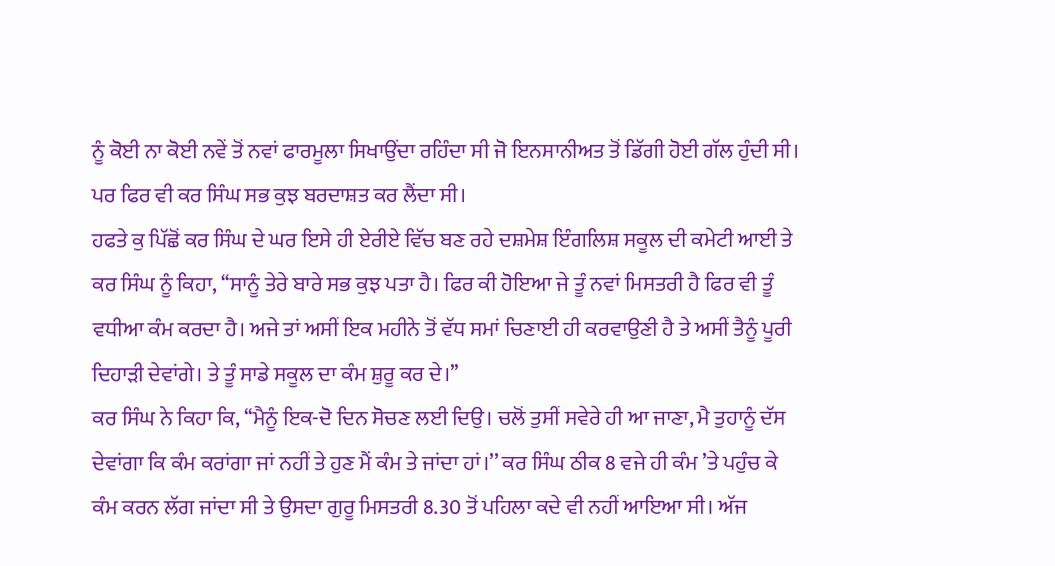ਨੂੰ ਕੋਈ ਨਾ ਕੋਈ ਨਵੇਂ ਤੋਂ ਨਵਾਂ ਫਾਰਮੂਲਾ ਸਿਖਾਉਂਦਾ ਰਹਿੰਦਾ ਸੀ ਜੋ ਇਨਸਾਨੀਅਤ ਤੋਂ ਡਿੱਗੀ ਹੋਈ ਗੱਲ ਹੁੰਦੀ ਸੀ। ਪਰ ਫਿਰ ਵੀ ਕਰ ਸਿੰਘ ਸਭ ਕੁਝ ਬਰਦਾਸ਼ਤ ਕਰ ਲੈਂਦਾ ਸੀ।
ਹਫਤੇ ਕੁ ਪਿੱਛੋਂ ਕਰ ਸਿੰਘ ਦੇ ਘਰ ਇਸੇ ਹੀ ਏਰੀਏ ਵਿੱਚ ਬਣ ਰਹੇ ਦਸ਼ਮੇਸ਼ ਇੰਗਲਿਸ਼ ਸਕੂਲ ਦੀ ਕਮੇਟੀ ਆਈ ਤੇ ਕਰ ਸਿੰਘ ਨੂੰ ਕਿਹਾ, ‘‘ਸਾਨੂੰ ਤੇਰੇ ਬਾਰੇ ਸਭ ਕੁਝ ਪਤਾ ਹੈ। ਫਿਰ ਕੀ ਹੋਇਆ ਜੇ ਤੂੰ ਨਵਾਂ ਮਿਸਤਰੀ ਹੈ ਫਿਰ ਵੀ ਤੂੰ ਵਧੀਆ ਕੰਮ ਕਰਦਾ ਹੈ। ਅਜੇ ਤਾਂ ਅਸੀਂ ਇਕ ਮਹੀਨੇ ਤੋਂ ਵੱਧ ਸਮਾਂ ਚਿਣਾਈ ਹੀ ਕਰਵਾਉਣੀ ਹੈ ਤੇ ਅਸੀਂ ਤੈਨੂੰ ਪੂਰੀ ਦਿਹਾੜੀ ਦੇਵਾਂਗੇ। ਤੇ ਤੂੰ ਸਾਡੇ ਸਕੂਲ ਦਾ ਕੰਮ ਸ਼ੁਰੂ ਕਰ ਦੇ।’’
ਕਰ ਸਿੰਘ ਨੇ ਕਿਹਾ ਕਿ, ‘‘ਮੈਨੂੰ ਇਕ-ਦੋ ਦਿਨ ਸੋਚਣ ਲਈ ਦਿਉ। ਚਲੋਂ ਤੁਸੀਂ ਸਵੇਰੇ ਹੀ ਆ ਜਾਣਾ, ਮੈ ਤੁਹਾਨੂੰ ਦੱਸ ਦੇਵਾਂਗਾ ਕਿ ਕੰਮ ਕਰਾਂਗਾ ਜਾਂ ਨਹੀਂ ਤੇ ਹੁਣ ਮੈਂ ਕੰਮ ਤੇ ਜਾਂਦਾ ਹਾਂ।’’ ਕਰ ਸਿੰਘ ਠੀਕ 8 ਵਜੇ ਹੀ ਕੰਮ ’ਤੇ ਪਹੁੰਚ ਕੇ ਕੰਮ ਕਰਨ ਲੱਗ ਜਾਂਦਾ ਸੀ ਤੇ ਉਸਦਾ ਗੁਰੂ ਮਿਸਤਰੀ 8.30 ਤੋਂ ਪਹਿਲਾ ਕਦੇ ਵੀ ਨਹੀਂ ਆਇਆ ਸੀ। ਅੱਜ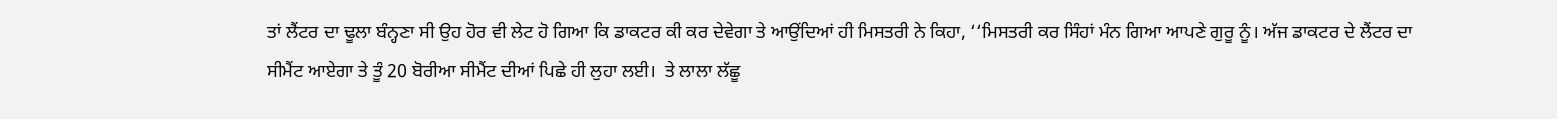ਤਾਂ ਲੈਂਟਰ ਦਾ ਢੂਲਾ ਬੰਨ੍ਹਣਾ ਸੀ ਉਹ ਹੋਰ ਵੀ ਲੇਟ ਹੋ ਗਿਆ ਕਿ ਡਾਕਟਰ ਕੀ ਕਰ ਦੇਵੇਗਾ ਤੇ ਆਉਂਦਿਆਂ ਹੀ ਮਿਸਤਰੀ ਨੇ ਕਿਹਾ, ‘‘ਮਿਸਤਰੀ ਕਰ ਸਿੰਹਾਂ ਮੰਨ ਗਿਆ ਆਪਣੇ ਗੁਰੂ ਨੂੰ। ਅੱਜ ਡਾਕਟਰ ਦੇ ਲੈਂਟਰ ਦਾ ਸੀਮੈਂਟ ਆਏਗਾ ਤੇ ਤੂੰ 20 ਬੋਰੀਆ ਸੀਮੈਂਟ ਦੀਆਂ ਪਿਛੇ ਹੀ ਲੁਹਾ ਲਈ।  ਤੇ ਲਾਲਾ ਲੱਛੂ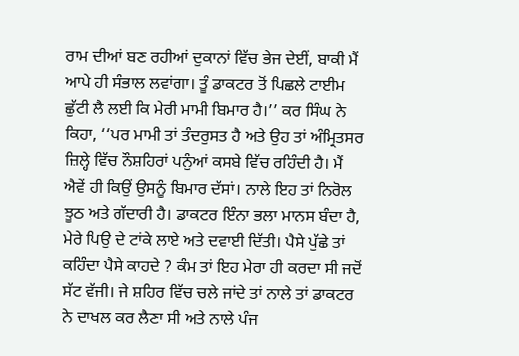ਰਾਮ ਦੀਆਂ ਬਣ ਰਹੀਆਂ ਦੁਕਾਨਾਂ ਵਿੱਚ ਭੇਜ ਦੇਈਂ, ਬਾਕੀ ਮੈਂ ਆਪੇ ਹੀ ਸੰਭਾਲ ਲਵਾਂਗਾ। ਤੂੰ ਡਾਕਟਰ ਤੋਂ ਪਿਛਲੇ ਟਾਈਮ ਛੁੱਟੀ ਲੈ ਲਈ ਕਿ ਮੇਰੀ ਮਾਮੀ ਬਿਮਾਰ ਹੈ।’’ ਕਰ ਸਿੰਘ ਨੇ ਕਿਹਾ, ‘‘ਪਰ ਮਾਮੀ ਤਾਂ ਤੰਦਰੁਸਤ ਹੈ ਅਤੇ ਉਹ ਤਾਂ ਅੰਮ੍ਰਿਤਸਰ ਜ਼ਿਲ੍ਹੇ ਵਿੱਚ ਨੌਸ਼ਹਿਰਾਂ ਪਨੁੰਆਂ ਕਸਬੇ ਵਿੱਚ ਰਹਿੰਦੀ ਹੈ। ਮੈਂ ਐਵੇਂ ਹੀ ਕਿਉਂ ਉਸਨੂੰ ਬਿਮਾਰ ਦੱਸਾਂ। ਨਾਲੇ ਇਹ ਤਾਂ ਨਿਰੋਲ ਝੂਠ ਅਤੇ ਗੱਦਾਰੀ ਹੈ। ਡਾਕਟਰ ਇੰਨਾ ਭਲਾ ਮਾਨਸ ਬੰਦਾ ਹੈ, ਮੇਰੇ ਪਿਉ ਦੇ ਟਾਂਕੇ ਲਾਏ ਅਤੇ ਦਵਾਈ ਦਿੱਤੀ। ਪੈਸੇ ਪੁੱਛੇ ਤਾਂ ਕਹਿੰਦਾ ਪੈਸੇ ਕਾਹਦੇ ? ਕੰਮ ਤਾਂ ਇਹ ਮੇਰਾ ਹੀ ਕਰਦਾ ਸੀ ਜਦੋਂ ਸੱਟ ਵੱਜੀ। ਜੇ ਸ਼ਹਿਰ ਵਿੱਚ ਚਲੇ ਜਾਂਦੇ ਤਾਂ ਨਾਲੇ ਤਾਂ ਡਾਕਟਰ ਨੇ ਦਾਖਲ ਕਰ ਲੈਣਾ ਸੀ ਅਤੇ ਨਾਲੇ ਪੰਜ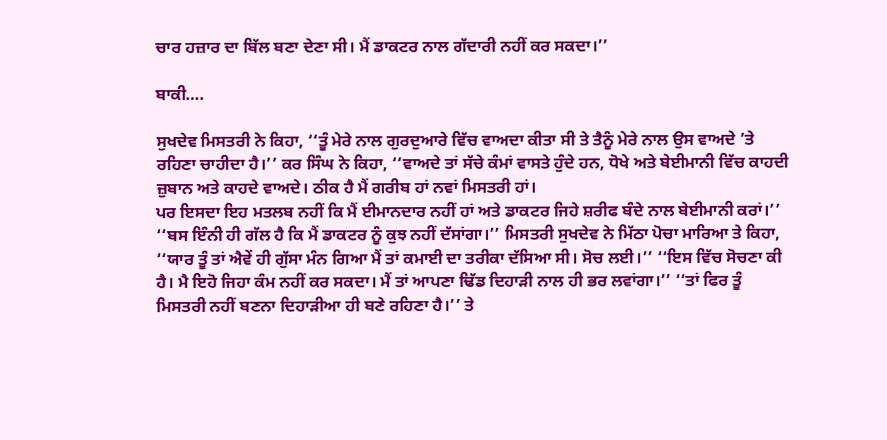ਚਾਰ ਹਜ਼ਾਰ ਦਾ ਬਿੱਲ ਬਣਾ ਦੇਣਾ ਸੀ। ਮੈਂ ਡਾਕਟਰ ਨਾਲ ਗੱਦਾਰੀ ਨਹੀਂ ਕਰ ਸਕਦਾ।’’

ਬਾਕੀ….

ਸੁਖਦੇਵ ਮਿਸਤਰੀ ਨੇ ਕਿਹਾ, ‘‘ਤੂੰ ਮੇਰੇ ਨਾਲ ਗੁਰਦੁਆਰੇ ਵਿੱਚ ਵਾਅਦਾ ਕੀਤਾ ਸੀ ਤੇ ਤੈਨੂੰ ਮੇਰੇ ਨਾਲ ਉਸ ਵਾਅਦੇ ’ਤੇ ਰਹਿਣਾ ਚਾਹੀਦਾ ਹੈ।’’ ਕਰ ਸਿੰਘ ਨੇ ਕਿਹਾ, ‘‘ਵਾਅਦੇ ਤਾਂ ਸੱਚੇ ਕੰਮਾਂ ਵਾਸਤੇ ਹੁੰਦੇ ਹਨ, ਧੋਖੇ ਅਤੇ ਬੇਈਮਾਨੀ ਵਿੱਚ ਕਾਹਦੀ ਜ਼ੁਬਾਨ ਅਤੇ ਕਾਹਦੇ ਵਾਅਦੇ। ਠੀਕ ਹੈ ਮੈਂ ਗਰੀਬ ਹਾਂ ਨਵਾਂ ਮਿਸਤਰੀ ਹਾਂ।
ਪਰ ਇਸਦਾ ਇਹ ਮਤਲਬ ਨਹੀਂ ਕਿ ਮੈਂ ਈਮਾਨਦਾਰ ਨਹੀਂ ਹਾਂ ਅਤੇ ਡਾਕਟਰ ਜਿਹੇ ਸ਼ਰੀਫ ਬੰਦੇ ਨਾਲ ਬੇਈਮਾਨੀ ਕਰਾਂ।’’
‘‘ਬਸ ਇੰਨੀ ਹੀ ਗੱਲ ਹੈ ਕਿ ਮੈਂ ਡਾਕਟਰ ਨੂੰ ਕੁਝ ਨਹੀਂ ਦੱਸਾਂਗਾ।’’ ਮਿਸਤਰੀ ਸੁਖਦੇਵ ਨੇ ਮਿੱਠਾ ਪੋਚਾ ਮਾਰਿਆ ਤੇ ਕਿਹਾ, ‘‘ਯਾਰ ਤੂੰ ਤਾਂ ਐਵੇਂ ਹੀ ਗੁੱਸਾ ਮੰਨ ਗਿਆ ਮੈਂ ਤਾਂ ਕਮਾਈ ਦਾ ਤਰੀਕਾ ਦੱਸਿਆ ਸੀ। ਸੋਚ ਲਈ।’’ ‘‘ਇਸ ਵਿੱਚ ਸੋਚਣਾ ਕੀ ਹੈ। ਮੈ ਇਹੋ ਜਿਹਾ ਕੰਮ ਨਹੀਂ ਕਰ ਸਕਦਾ। ਮੈਂ ਤਾਂ ਆਪਣਾ ਢਿੱਡ ਦਿਹਾੜੀ ਨਾਲ ਹੀ ਭਰ ਲਵਾਂਗਾ।’’ ‘‘ਤਾਂ ਫਿਰ ਤੂੰ ਮਿਸਤਰੀ ਨਹੀਂ ਬਣਨਾ ਦਿਹਾੜੀਆ ਹੀ ਬਣੇ ਰਹਿਣਾ ਹੈ।’’ ਤੇ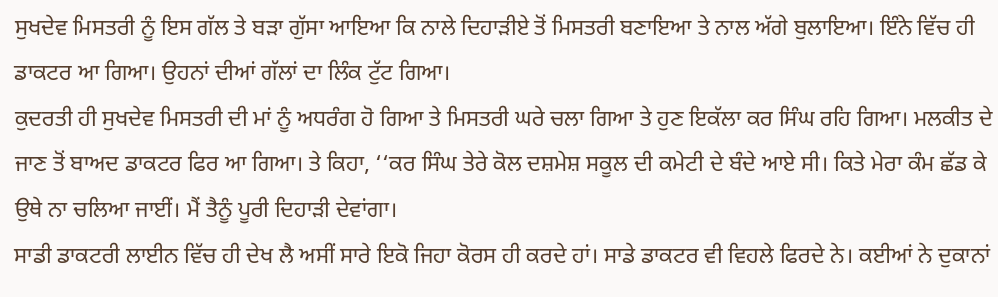ਸੁਖਦੇਵ ਮਿਸਤਰੀ ਨੂੰ ਇਸ ਗੱਲ ਤੇ ਬੜਾ ਗੁੱਸਾ ਆਇਆ ਕਿ ਨਾਲੇ ਦਿਹਾੜੀਏ ਤੋਂ ਮਿਸਤਰੀ ਬਣਾਇਆ ਤੇ ਨਾਲ ਅੱਗੇ ਬੁਲਾਇਆ। ਇੰਨੇ ਵਿੱਚ ਹੀ ਡਾਕਟਰ ਆ ਗਿਆ। ਉਹਨਾਂ ਦੀਆਂ ਗੱਲਾਂ ਦਾ ਲਿੰਕ ਟੁੱਟ ਗਿਆ।
ਕੁਦਰਤੀ ਹੀ ਸੁਖਦੇਵ ਮਿਸਤਰੀ ਦੀ ਮਾਂ ਨੂੰ ਅਧਰੰਗ ਹੋ ਗਿਆ ਤੇ ਮਿਸਤਰੀ ਘਰੇ ਚਲਾ ਗਿਆ ਤੇ ਹੁਣ ਇਕੱਲਾ ਕਰ ਸਿੰਘ ਰਹਿ ਗਿਆ। ਮਲਕੀਤ ਦੇ ਜਾਣ ਤੋਂ ਬਾਅਦ ਡਾਕਟਰ ਫਿਰ ਆ ਗਿਆ। ਤੇ ਕਿਹਾ, ‘‘ਕਰ ਸਿੰਘ ਤੇਰੇ ਕੋਲ ਦਸ਼ਮੇਸ਼ ਸਕੂਲ ਦੀ ਕਮੇਟੀ ਦੇ ਬੰਦੇ ਆਏ ਸੀ। ਕਿਤੇ ਮੇਰਾ ਕੰਮ ਛੱਡ ਕੇ ਉਥੇ ਨਾ ਚਲਿਆ ਜਾਈਂ। ਮੈਂ ਤੈਨੂੰ ਪੂਰੀ ਦਿਹਾੜੀ ਦੇਵਾਂਗਾ।
ਸਾਡੀ ਡਾਕਟਰੀ ਲਾਈਨ ਵਿੱਚ ਹੀ ਦੇਖ ਲੈ ਅਸੀਂ ਸਾਰੇ ਇਕੋ ਜਿਹਾ ਕੋਰਸ ਹੀ ਕਰਦੇ ਹਾਂ। ਸਾਡੇ ਡਾਕਟਰ ਵੀ ਵਿਹਲੇ ਫਿਰਦੇ ਨੇ। ਕਈਆਂ ਨੇ ਦੁਕਾਨਾਂ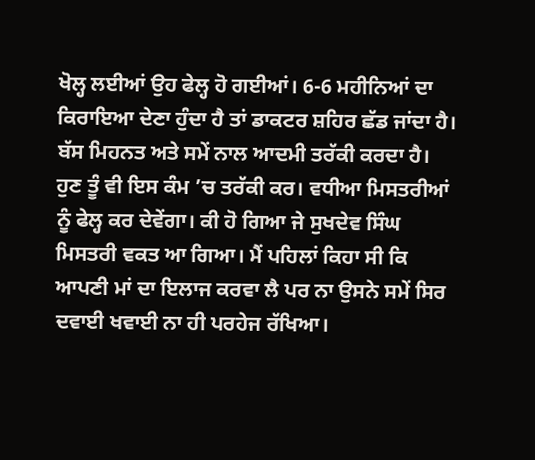ਖੋਲ੍ਹ ਲਈਆਂ ਉਹ ਫੇਲ੍ਹ ਹੋ ਗਈਆਂ। 6-6 ਮਹੀਨਿਆਂ ਦਾ ਕਿਰਾਇਆ ਦੇਣਾ ਹੁੰਦਾ ਹੈ ਤਾਂ ਡਾਕਟਰ ਸ਼ਹਿਰ ਛੱਡ ਜਾਂਦਾ ਹੈ। ਬੱਸ ਮਿਹਨਤ ਅਤੇ ਸਮੇਂ ਨਾਲ ਆਦਮੀ ਤਰੱਕੀ ਕਰਦਾ ਹੈ। ਹੁਣ ਤੂੰ ਵੀ ਇਸ ਕੰਮ ’ਚ ਤਰੱਕੀ ਕਰ। ਵਧੀਆ ਮਿਸਤਰੀਆਂ ਨੂੰ ਫੇਲ੍ਹ ਕਰ ਦੇਵੇਂਗਾ। ਕੀ ਹੋ ਗਿਆ ਜੇ ਸੁਖਦੇਵ ਸਿੰਘ ਮਿਸਤਰੀ ਵਕਤ ਆ ਗਿਆ। ਮੈਂ ਪਹਿਲਾਂ ਕਿਹਾ ਸੀ ਕਿ ਆਪਣੀ ਮਾਂ ਦਾ ਇਲਾਜ ਕਰਵਾ ਲੈ ਪਰ ਨਾ ਉਸਨੇ ਸਮੇਂ ਸਿਰ ਦਵਾਈ ਖਵਾਈ ਨਾ ਹੀ ਪਰਹੇਜ ਰੱਖਿਆ।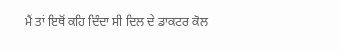ਮੈਂ ਤਾਂ ਇਥੋਂ ਕਹਿ ਦਿੰਦਾ ਸੀ ਦਿਲ ਦੇ ਡਾਕਟਰ ਕੋਲ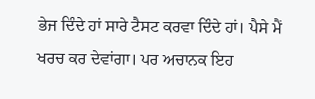ਭੇਜ ਦਿੰਦੇ ਹਾਂ ਸਾਰੇ ਟੈਸਟ ਕਰਵਾ ਦਿੰਦੇ ਹਾਂ। ਪੈਸੇ ਮੈਂ ਖਰਚ ਕਰ ਦੇਵਾਂਗਾ। ਪਰ ਅਚਾਨਕ ਇਹ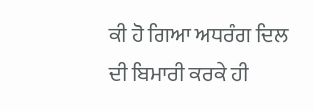ਕੀ ਹੋ ਗਿਆ ਅਧਰੰਗ ਦਿਲ ਦੀ ਬਿਮਾਰੀ ਕਰਕੇ ਹੀ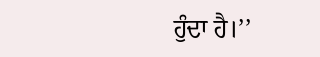ਹੁੰਦਾ ਹੈ।’’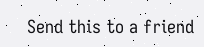Send this to a friend